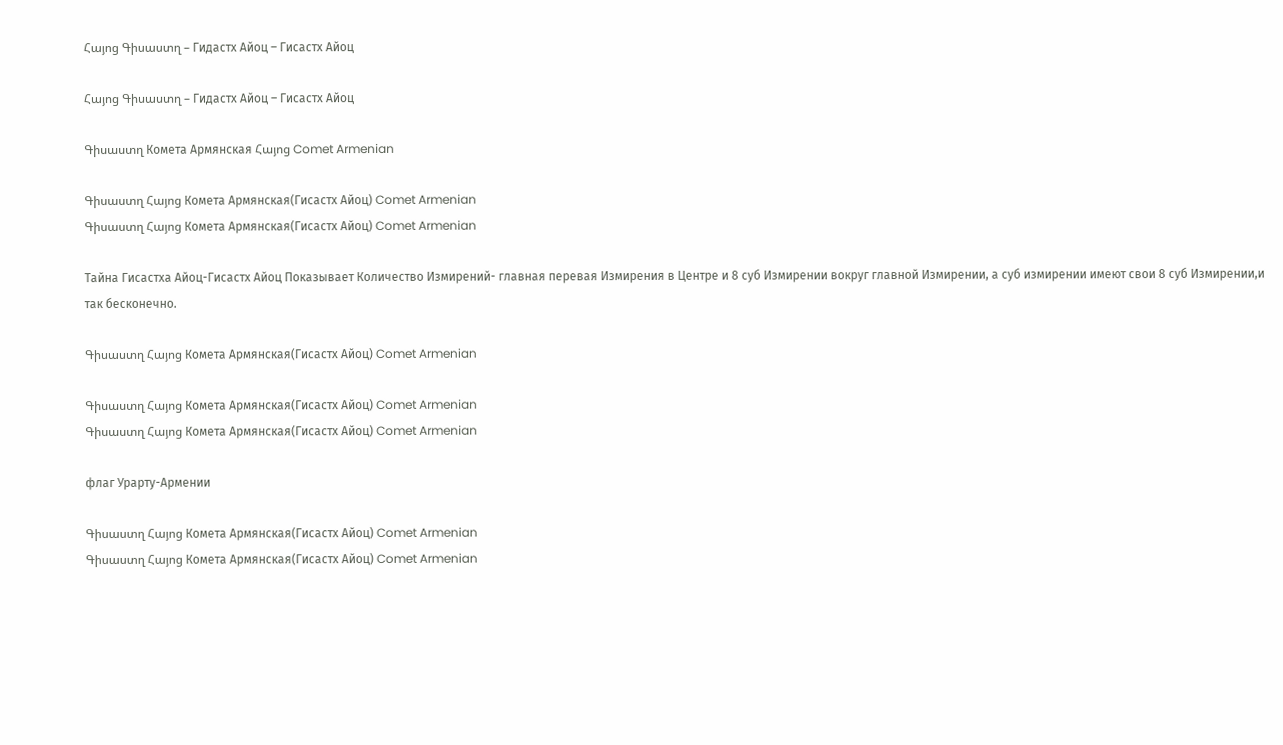Հայոց Գիսաստղ – Гидастх Айоц – Гисастх Айоц

Հայոց Գիսաստղ – Гидастх Айоц – Гисастх Айоц

Գիսաստղ Комета Армянская Հայոց Comet Armenian

Գիսաստղ Հայոց Комета Армянская(Гисастх Айоц) Comet Armenian
Գիսաստղ Հայոց Комета Армянская(Гисастх Айоц) Comet Armenian

Тайна Гисастха Айоц-Гисастх Айоц Показывает Количество Измирений- главная перевая Измирения в Центре и 8 суб Измирении вокруг главной Измирении, а суб измирении имеют свои 8 суб Измирении,и так бесконечно.

Գիսաստղ Հայոց Комета Армянская(Гисастх Айоц) Comet Armenian

Գիսաստղ Հայոց Комета Армянская(Гисастх Айоц) Comet Armenian
Գիսաստղ Հայոց Комета Армянская(Гисастх Айоц) Comet Armenian

флаг Урарту-Армении

Գիսաստղ Հայոց Комета Армянская(Гисастх Айоц) Comet Armenian
Գիսաստղ Հայոց Комета Армянская(Гисастх Айоц) Comet Armenian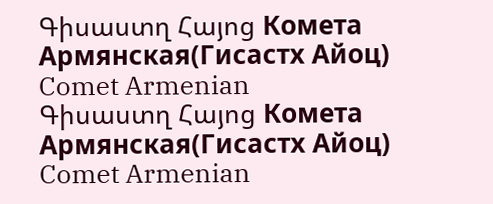Գիսաստղ Հայոց Комета Армянская(Гисастх Айоц) Comet Armenian
Գիսաստղ Հայոց Комета Армянская(Гисастх Айоц) Comet Armenian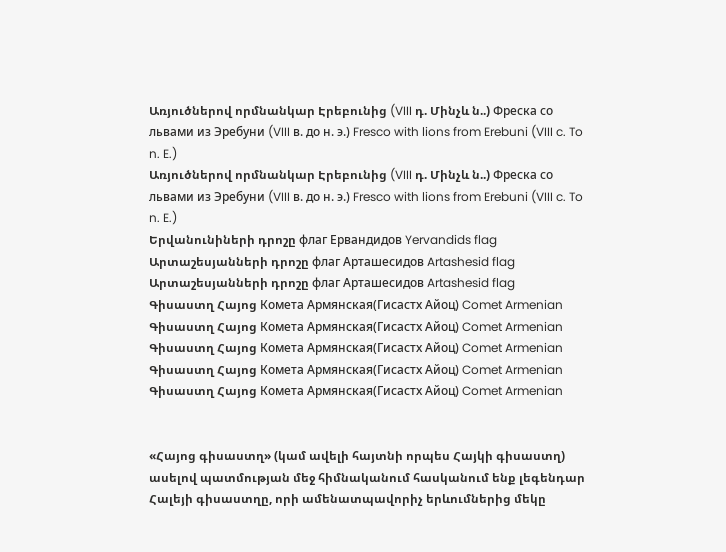Առյուծներով որմնանկար Էրեբունից (VIII դ. Մինչև ն..) Фреска со львами из Эребуни (VIII в. до н. э.) Fresco with lions from Erebuni (VIII c. To n. E.)
Առյուծներով որմնանկար Էրեբունից (VIII դ. Մինչև ն..) Фреска со львами из Эребуни (VIII в. до н. э.) Fresco with lions from Erebuni (VIII c. To n. E.)
Երվանունիների դրոշը флаг Ервандидов Yervandids flag
Արտաշեսյանների դրոշը флаг Арташесидов Artashesid flag
Արտաշեսյանների դրոշը флаг Арташесидов Artashesid flag
Գիսաստղ Հայոց Комета Армянская(Гисастх Айоц) Comet Armenian
Գիսաստղ Հայոց Комета Армянская(Гисастх Айоц) Comet Armenian
Գիսաստղ Հայոց Комета Армянская(Гисастх Айоц) Comet Armenian
Գիսաստղ Հայոց Комета Армянская(Гисастх Айоц) Comet Armenian
Գիսաստղ Հայոց Комета Армянская(Гисастх Айоц) Comet Armenian


«Հայոց գիսաստղ» (կամ ավելի հայտնի որպես Հայկի գիսաստղ) ասելով պատմության մեջ հիմնականում հասկանում ենք լեգենդար Հալեյի գիսաստղը, որի ամենատպավորիչ երևումներից մեկը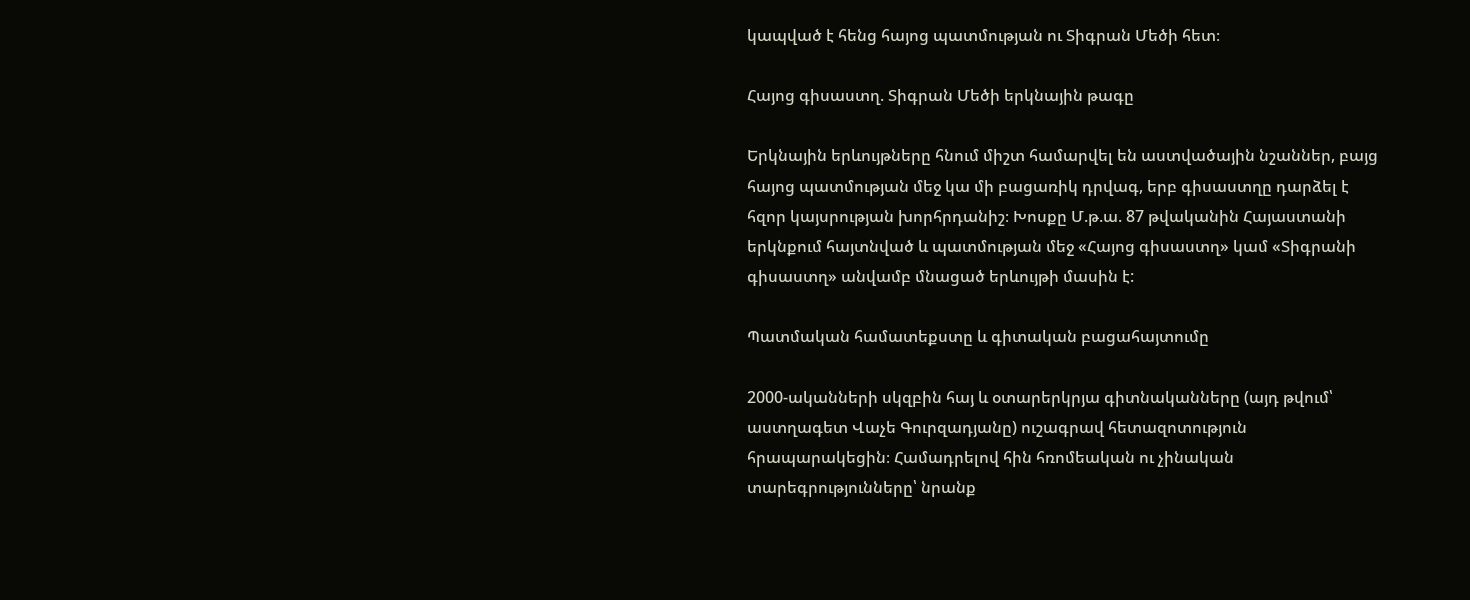կապված է հենց հայոց պատմության ու Տիգրան Մեծի հետ։

Հայոց գիսաստղ. Տիգրան Մեծի երկնային թագը

Երկնային երևույթները հնում միշտ համարվել են աստվածային նշաններ, բայց հայոց պատմության մեջ կա մի բացառիկ դրվագ, երբ գիսաստղը դարձել է հզոր կայսրության խորհրդանիշ։ Խոսքը Մ.թ.ա. 87 թվականին Հայաստանի երկնքում հայտնված և պատմության մեջ «Հայոց գիսաստղ» կամ «Տիգրանի գիսաստղ» անվամբ մնացած երևույթի մասին է:

Պատմական համատեքստը և գիտական բացահայտումը

2000-ականների սկզբին հայ և օտարերկրյա գիտնականները (այդ թվում՝ աստղագետ Վաչե Գուրզադյանը) ուշագրավ հետազոտություն հրապարակեցին։ Համադրելով հին հռոմեական ու չինական տարեգրությունները՝ նրանք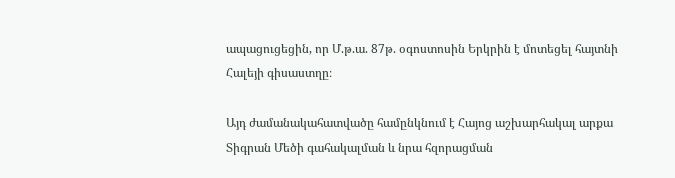ապացուցեցին, որ Մ.թ.ա. 87թ. օգոստոսին Երկրին է մոտեցել հայտնի Հալեյի գիսաստղը։

Այդ ժամանակահատվածը համընկնում է Հայոց աշխարհակալ արքա Տիգրան Մեծի գահակալման և նրա հզորացման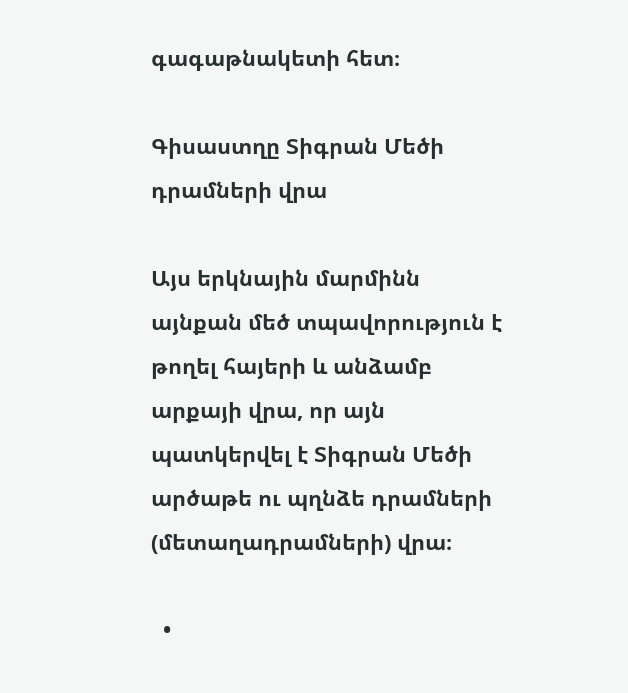գագաթնակետի հետ։

Գիսաստղը Տիգրան Մեծի դրամների վրա

Այս երկնային մարմինն այնքան մեծ տպավորություն է թողել հայերի և անձամբ արքայի վրա, որ այն պատկերվել է Տիգրան Մեծի արծաթե ու պղնձե դրամների (մետաղադրամների) վրա։

  •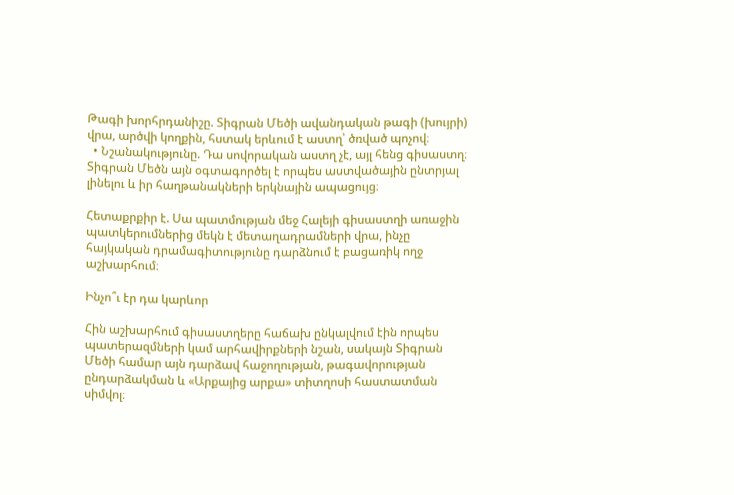Թագի խորհրդանիշը. Տիգրան Մեծի ավանդական թագի (խույրի) վրա, արծվի կողքին, հստակ երևում է աստղ՝ ծռված պոչով։
  • Նշանակությունը. Դա սովորական աստղ չէ, այլ հենց գիսաստղ։ Տիգրան Մեծն այն օգտագործել է որպես աստվածային ընտրյալ լինելու և իր հաղթանակների երկնային ապացույց։

Հետաքրքիր է. Սա պատմության մեջ Հալեյի գիսաստղի առաջին պատկերումներից մեկն է մետաղադրամների վրա, ինչը հայկական դրամագիտությունը դարձնում է բացառիկ ողջ աշխարհում։

Ինչո՞ւ էր դա կարևոր

Հին աշխարհում գիսաստղերը հաճախ ընկալվում էին որպես պատերազմների կամ արհավիրքների նշան, սակայն Տիգրան Մեծի համար այն դարձավ հաջողության, թագավորության ընդարձակման և «Արքայից արքա» տիտղոսի հաստատման սիմվոլ։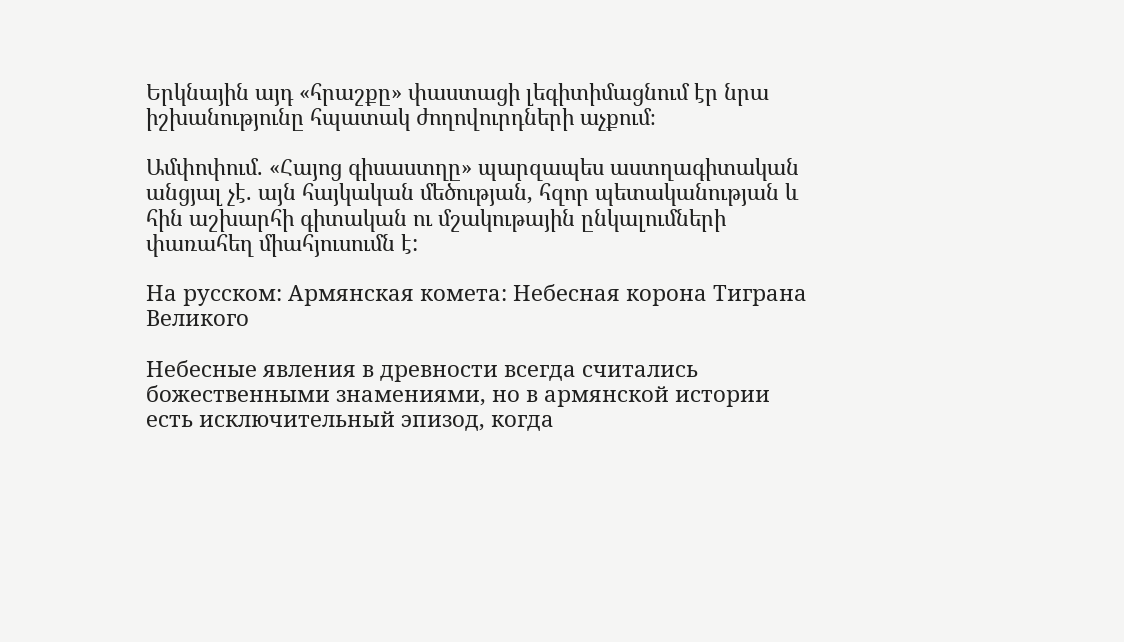Երկնային այդ «հրաշքը» փաստացի լեգիտիմացնում էր նրա իշխանությունը հպատակ ժողովուրդների աչքում։

Ամփոփում. «Հայոց գիսաստղը» պարզապես աստղագիտական անցյալ չէ. այն հայկական մեծության, հզոր պետականության և հին աշխարհի գիտական ու մշակութային ընկալումների փառահեղ միահյուսումն է:

На русском: Армянская комета: Небесная корона Тиграна Великого

Небесные явления в древности всегда считались божественными знамениями, но в армянской истории есть исключительный эпизод, когда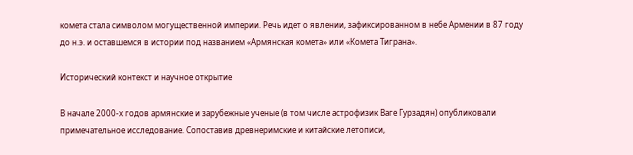комета стала символом могущественной империи. Речь идет о явлении, зафиксированном в небе Армении в 87 году до н.э. и оставшемся в истории под названием «Армянская комета» или «Комета Тиграна».

Исторический контекст и научное открытие

В начале 2000-х годов армянские и зарубежные ученые (в том числе астрофизик Ваге Гурзадян) опубликовали примечательное исследование. Сопоставив древнеримские и китайские летописи,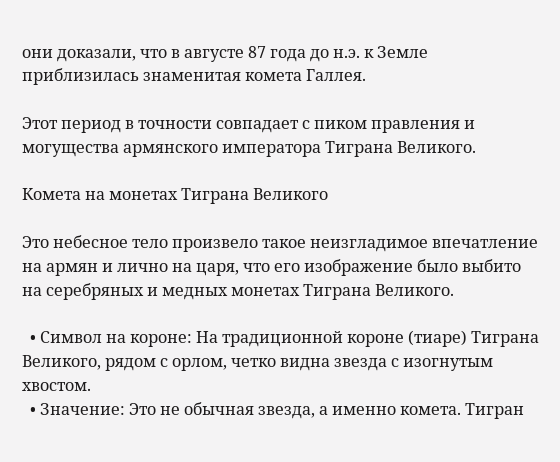они доказали, что в августе 87 года до н.э. к Земле приблизилась знаменитая комета Галлея.

Этот период в точности совпадает с пиком правления и могущества армянского императора Тиграна Великого.

Комета на монетах Тиграна Великого

Это небесное тело произвело такое неизгладимое впечатление на армян и лично на царя, что его изображение было выбито на серебряных и медных монетах Тиграна Великого.

  • Символ на короне: На традиционной короне (тиаре) Тиграна Великого, рядом с орлом, четко видна звезда с изогнутым хвостом.
  • Значение: Это не обычная звезда, а именно комета. Тигран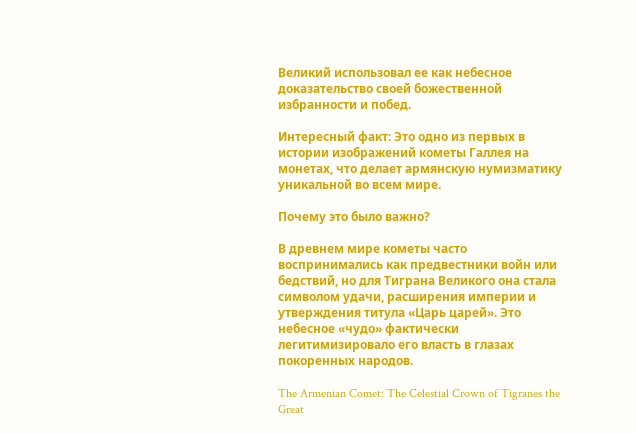Великий использовал ее как небесное доказательство своей божественной избранности и побед.

Интересный факт: Это одно из первых в истории изображений кометы Галлея на монетах, что делает армянскую нумизматику уникальной во всем мире.

Почему это было важно?

В древнем мире кометы часто воспринимались как предвестники войн или бедствий, но для Тиграна Великого она стала символом удачи, расширения империи и утверждения титула «Царь царей». Это небесное «чудо» фактически легитимизировало его власть в глазах покоренных народов.

The Armenian Comet: The Celestial Crown of Tigranes the Great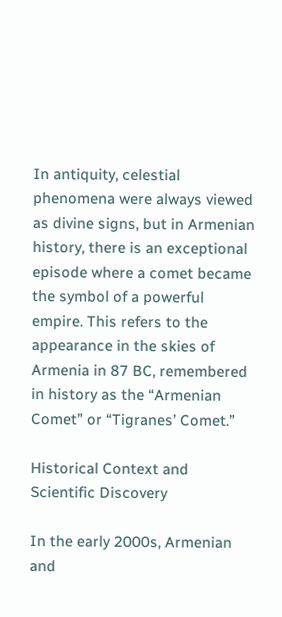In antiquity, celestial phenomena were always viewed as divine signs, but in Armenian history, there is an exceptional episode where a comet became the symbol of a powerful empire. This refers to the appearance in the skies of Armenia in 87 BC, remembered in history as the “Armenian Comet” or “Tigranes’ Comet.”

Historical Context and Scientific Discovery

In the early 2000s, Armenian and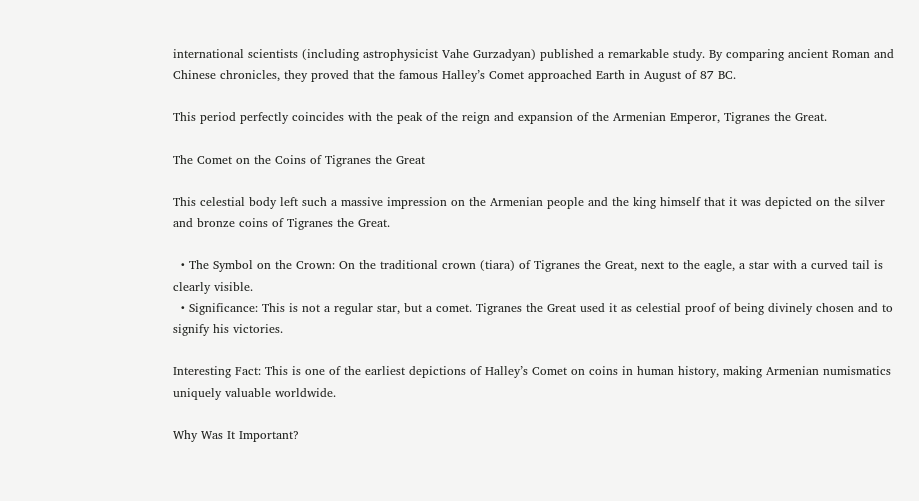international scientists (including astrophysicist Vahe Gurzadyan) published a remarkable study. By comparing ancient Roman and Chinese chronicles, they proved that the famous Halley’s Comet approached Earth in August of 87 BC.

This period perfectly coincides with the peak of the reign and expansion of the Armenian Emperor, Tigranes the Great.

The Comet on the Coins of Tigranes the Great

This celestial body left such a massive impression on the Armenian people and the king himself that it was depicted on the silver and bronze coins of Tigranes the Great.

  • The Symbol on the Crown: On the traditional crown (tiara) of Tigranes the Great, next to the eagle, a star with a curved tail is clearly visible.
  • Significance: This is not a regular star, but a comet. Tigranes the Great used it as celestial proof of being divinely chosen and to signify his victories.

Interesting Fact: This is one of the earliest depictions of Halley’s Comet on coins in human history, making Armenian numismatics uniquely valuable worldwide.

Why Was It Important?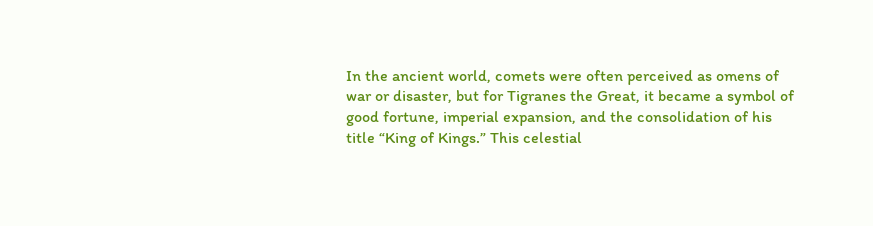In the ancient world, comets were often perceived as omens of war or disaster, but for Tigranes the Great, it became a symbol of good fortune, imperial expansion, and the consolidation of his title “King of Kings.” This celestial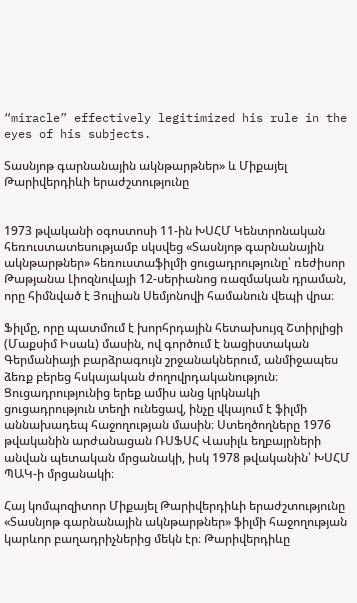“miracle” effectively legitimized his rule in the eyes of his subjects.

Տասնյոթ գարնանային ակնթարթներ» և Միքայել Թարիվերդիևի երաժշտությունը


1973 թվականի օգոստոսի 11-ին ԽՍՀՄ Կենտրոնական հեռուստատեսությամբ սկսվեց «Տասնյոթ գարնանային ակնթարթներ» հեռուստաֆիլմի ցուցադրությունը՝ ռեժիսոր Թաթյանա Լիոզնովայի 12-սերիանոց ռազմական դրաման, որը հիմնված է Յուլիան Սեմյոնովի համանուն վեպի վրա։

Ֆիլմը, որը պատմում է խորհրդային հետախույզ Շտիրլիցի (Մաքսիմ Իսաև) մասին, ով գործում է նացիստական Գերմանիայի բարձրագույն շրջանակներում, անմիջապես ձեռք բերեց հսկայական ժողովրդականություն։ Ցուցադրությունից երեք ամիս անց կրկնակի ցուցադրություն տեղի ունեցավ, ինչը վկայում է ֆիլմի աննախադեպ հաջողության մասին։ Ստեղծողները 1976 թվականին արժանացան ՌՍՖՍՀ Վասիլև եղբայրների անվան պետական մրցանակի, իսկ 1978 թվականին՝ ԽՍՀՄ ՊԱԿ-ի մրցանակի։

Հայ կոմպոզիտոր Միքայել Թարիվերդիևի երաժշտությունը «Տասնյոթ գարնանային ակնթարթներ» ֆիլմի հաջողության կարևոր բաղադրիչներից մեկն էր։ Թարիվերդիևը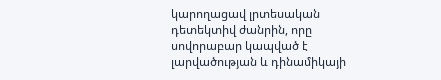կարողացավ լրտեսական դետեկտիվ ժանրին, որը սովորաբար կապված է լարվածության և դինամիկայի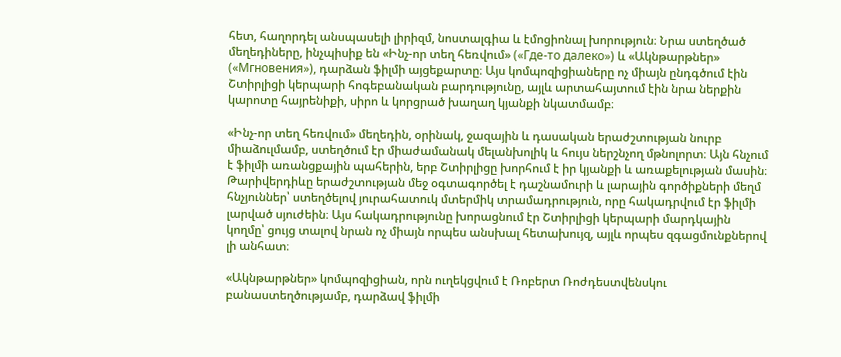հետ, հաղորդել անսպասելի լիրիզմ, նոստալգիա և էմոցիոնալ խորություն։ Նրա ստեղծած մեղեդիները, ինչպիսիք են «Ինչ-որ տեղ հեռվում» («Где-то далеко») և «Ակնթարթներ» («Мгновения»), դարձան ֆիլմի այցեքարտը։ Այս կոմպոզիցիաները ոչ միայն ընդգծում էին Շտիրլիցի կերպարի հոգեբանական բարդությունը, այլև արտահայտում էին նրա ներքին կարոտը հայրենիքի, սիրո և կորցրած խաղաղ կյանքի նկատմամբ։

«Ինչ-որ տեղ հեռվում» մեղեդին, օրինակ, ջազային և դասական երաժշտության նուրբ միաձուլմամբ, ստեղծում էր միաժամանակ մելանխոլիկ և հույս ներշնչող մթնոլորտ։ Այն հնչում է ֆիլմի առանցքային պահերին, երբ Շտիրլիցը խորհում է իր կյանքի և առաքելության մասին։ Թարիվերդիևը երաժշտության մեջ օգտագործել է դաշնամուրի և լարային գործիքների մեղմ հնչյուններ՝ ստեղծելով յուրահատուկ մտերմիկ տրամադրություն, որը հակադրվում էր ֆիլմի լարված սյուժեին։ Այս հակադրությունը խորացնում էր Շտիրլիցի կերպարի մարդկային կողմը՝ ցույց տալով նրան ոչ միայն որպես անսխալ հետախույզ, այլև որպես զգացմունքներով լի անհատ։

«Ակնթարթներ» կոմպոզիցիան, որն ուղեկցվում է Ռոբերտ Ռոժդեստվենսկու բանաստեղծությամբ, դարձավ ֆիլմի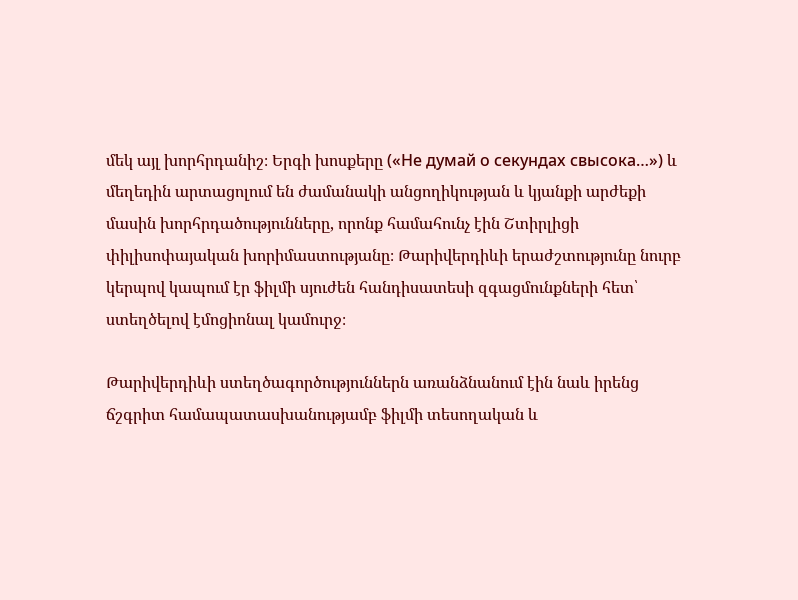մեկ այլ խորհրդանիշ։ Երգի խոսքերը («Не думай о секундах свысока…») և մեղեդին արտացոլում են ժամանակի անցողիկության և կյանքի արժեքի մասին խորհրդածությունները, որոնք համահունչ էին Շտիրլիցի փիլիսոփայական խորիմաստությանը։ Թարիվերդիևի երաժշտությունը նուրբ կերպով կապում էր ֆիլմի սյուժեն հանդիսատեսի զգացմունքների հետ՝ ստեղծելով էմոցիոնալ կամուրջ։

Թարիվերդիևի ստեղծագործություններն առանձնանում էին նաև իրենց ճշգրիտ համապատասխանությամբ ֆիլմի տեսողական և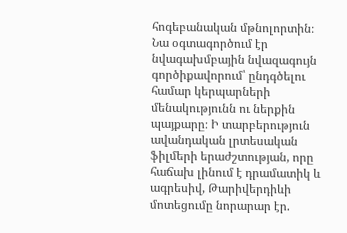հոգեբանական մթնոլորտին։ Նա օգտագործում էր նվագախմբային նվազագույն գործիքավորում՝ ընդգծելու համար կերպարների մենակությունն ու ներքին պայքարը։ Ի տարբերություն ավանդական լրտեսական ֆիլմերի երաժշտության, որը հաճախ լինում է դրամատիկ և ագրեսիվ, Թարիվերդիևի մոտեցումը նորարար էր.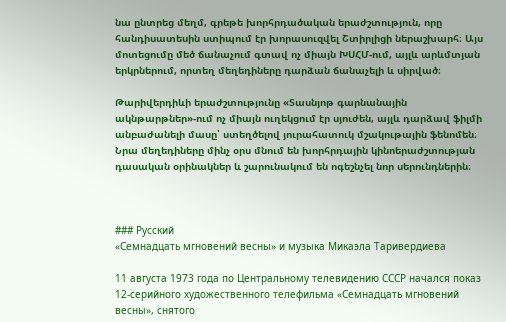նա ընտրեց մեղմ, գրեթե խորհրդածական երաժշտություն, որը հանդիսատեսին ստիպում էր խորասուզվել Շտիրլիցի ներաշխարհ։ Այս մոտեցումը մեծ ճանաչում գտավ ոչ միայն ԽՍՀՄ-ում, այլև արևմտյան երկրներում, որտեղ մեղեդիները դարձան ճանաչելի և սիրված։

Թարիվերդիևի երաժշտությունը «Տասնյոթ գարնանային ակնթարթներ»-ում ոչ միայն ուղեկցում էր սյուժեն, այլև դարձավ ֆիլմի անբաժանելի մասը՝ ստեղծելով յուրահատուկ մշակութային ֆենոմեն։ Նրա մեղեդիները մինչ օրս մնում են խորհրդային կինոերաժշտության դասական օրինակներ և շարունակում են ոգեշնչել նոր սերունդներին։



### Русский
«Семнадцать мгновений весны» и музыка Микаэла Таривердиева

11 августа 1973 года по Центральному телевидению СССР начался показ 12-серийного художественного телефильма «Семнадцать мгновений весны», снятого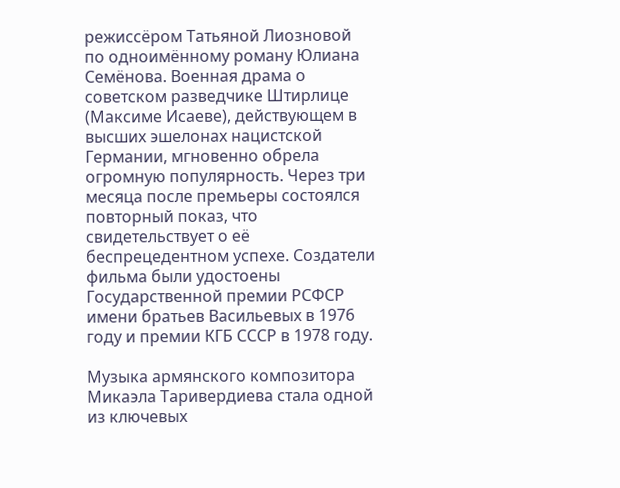режиссёром Татьяной Лиозновой по одноимённому роману Юлиана Семёнова. Военная драма о советском разведчике Штирлице (Максиме Исаеве), действующем в высших эшелонах нацистской Германии, мгновенно обрела огромную популярность. Через три месяца после премьеры состоялся повторный показ, что свидетельствует о её беспрецедентном успехе. Создатели фильма были удостоены Государственной премии РСФСР имени братьев Васильевых в 1976 году и премии КГБ СССР в 1978 году.

Музыка армянского композитора Микаэла Таривердиева стала одной из ключевых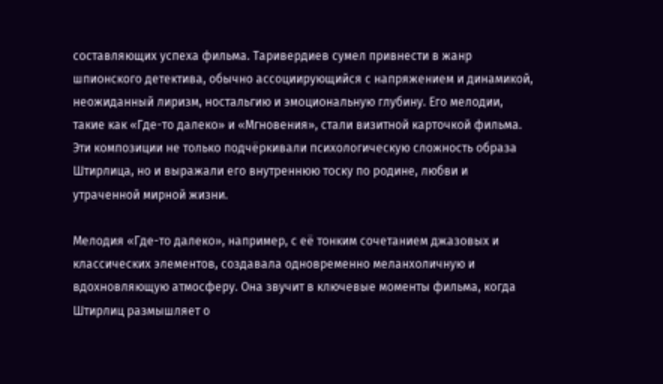составляющих успеха фильма. Таривердиев сумел привнести в жанр шпионского детектива, обычно ассоциирующийся с напряжением и динамикой, неожиданный лиризм, ностальгию и эмоциональную глубину. Его мелодии, такие как «Где-то далеко» и «Мгновения», стали визитной карточкой фильма. Эти композиции не только подчёркивали психологическую сложность образа Штирлица, но и выражали его внутреннюю тоску по родине, любви и утраченной мирной жизни.

Мелодия «Где-то далеко», например, с её тонким сочетанием джазовых и классических элементов, создавала одновременно меланхоличную и вдохновляющую атмосферу. Она звучит в ключевые моменты фильма, когда Штирлиц размышляет о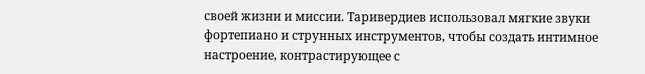своей жизни и миссии. Таривердиев использовал мягкие звуки фортепиано и струнных инструментов, чтобы создать интимное настроение, контрастирующее с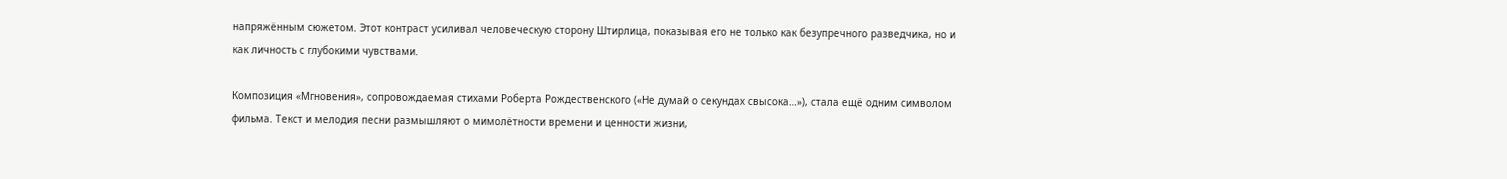напряжённым сюжетом. Этот контраст усиливал человеческую сторону Штирлица, показывая его не только как безупречного разведчика, но и как личность с глубокими чувствами.

Композиция «Мгновения», сопровождаемая стихами Роберта Рождественского («Не думай о секундах свысока…»), стала ещё одним символом фильма. Текст и мелодия песни размышляют о мимолётности времени и ценности жизни,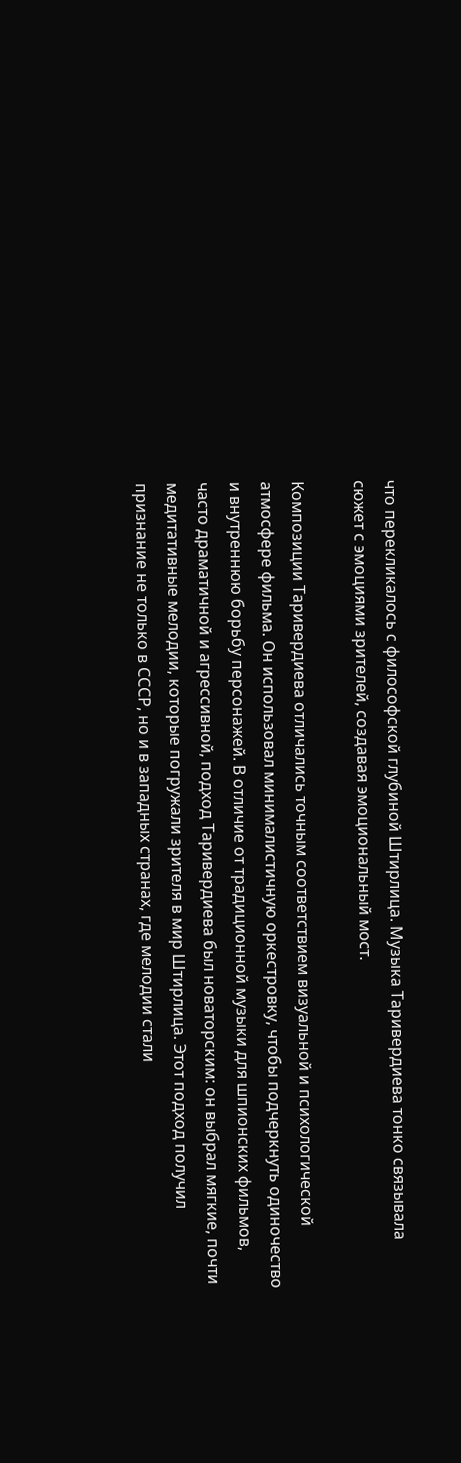что перекликалось с философской глубиной Штирлица. Музыка Таривердиева тонко связывала сюжет с эмоциями зрителей, создавая эмоциональный мост.

Композиции Таривердиева отличались точным соответствием визуальной и психологической атмосфере фильма. Он использовал минималистичную оркестровку, чтобы подчеркнуть одиночество и внутреннюю борьбу персонажей. В отличие от традиционной музыки для шпионских фильмов, часто драматичной и агрессивной, подход Таривердиева был новаторским: он выбрал мягкие, почти медитативные мелодии, которые погружали зрителя в мир Штирлица. Этот подход получил признание не только в СССР, но и в западных странах, где мелодии стали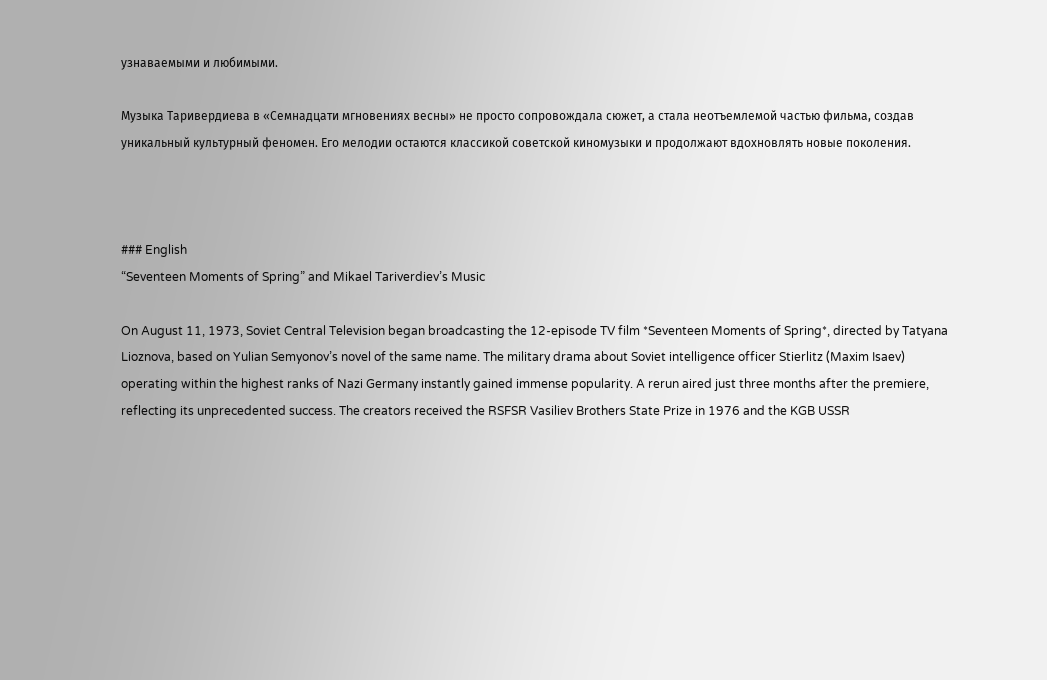узнаваемыми и любимыми.

Музыка Таривердиева в «Семнадцати мгновениях весны» не просто сопровождала сюжет, а стала неотъемлемой частью фильма, создав уникальный культурный феномен. Его мелодии остаются классикой советской киномузыки и продолжают вдохновлять новые поколения.



### English
“Seventeen Moments of Spring” and Mikael Tariverdiev’s Music

On August 11, 1973, Soviet Central Television began broadcasting the 12-episode TV film *Seventeen Moments of Spring*, directed by Tatyana Lioznova, based on Yulian Semyonov’s novel of the same name. The military drama about Soviet intelligence officer Stierlitz (Maxim Isaev) operating within the highest ranks of Nazi Germany instantly gained immense popularity. A rerun aired just three months after the premiere, reflecting its unprecedented success. The creators received the RSFSR Vasiliev Brothers State Prize in 1976 and the KGB USSR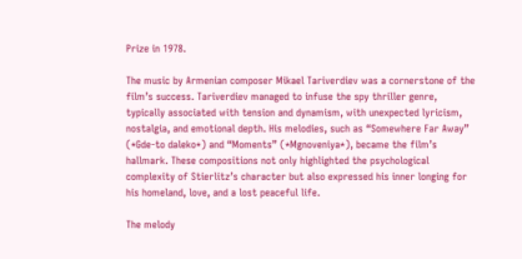Prize in 1978.

The music by Armenian composer Mikael Tariverdiev was a cornerstone of the film’s success. Tariverdiev managed to infuse the spy thriller genre, typically associated with tension and dynamism, with unexpected lyricism, nostalgia, and emotional depth. His melodies, such as “Somewhere Far Away” (*Gde-to daleko*) and “Moments” (*Mgnoveniya*), became the film’s hallmark. These compositions not only highlighted the psychological complexity of Stierlitz’s character but also expressed his inner longing for his homeland, love, and a lost peaceful life.

The melody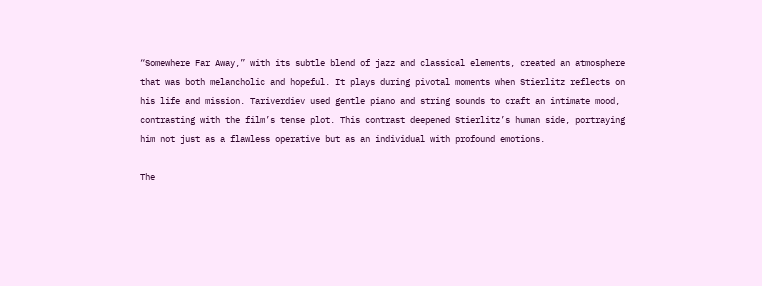“Somewhere Far Away,” with its subtle blend of jazz and classical elements, created an atmosphere that was both melancholic and hopeful. It plays during pivotal moments when Stierlitz reflects on his life and mission. Tariverdiev used gentle piano and string sounds to craft an intimate mood, contrasting with the film’s tense plot. This contrast deepened Stierlitz’s human side, portraying him not just as a flawless operative but as an individual with profound emotions.

The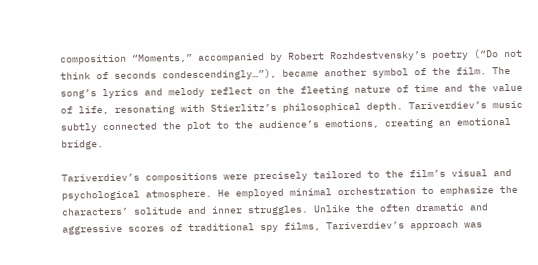composition “Moments,” accompanied by Robert Rozhdestvensky’s poetry (“Do not think of seconds condescendingly…”), became another symbol of the film. The song’s lyrics and melody reflect on the fleeting nature of time and the value of life, resonating with Stierlitz’s philosophical depth. Tariverdiev’s music subtly connected the plot to the audience’s emotions, creating an emotional bridge.

Tariverdiev’s compositions were precisely tailored to the film’s visual and psychological atmosphere. He employed minimal orchestration to emphasize the characters’ solitude and inner struggles. Unlike the often dramatic and aggressive scores of traditional spy films, Tariverdiev’s approach was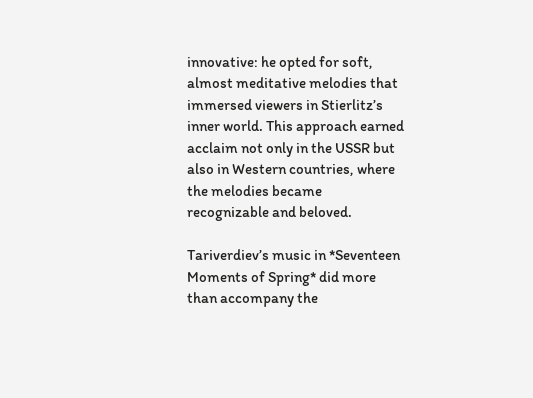innovative: he opted for soft, almost meditative melodies that immersed viewers in Stierlitz’s inner world. This approach earned acclaim not only in the USSR but also in Western countries, where the melodies became recognizable and beloved.

Tariverdiev’s music in *Seventeen Moments of Spring* did more than accompany the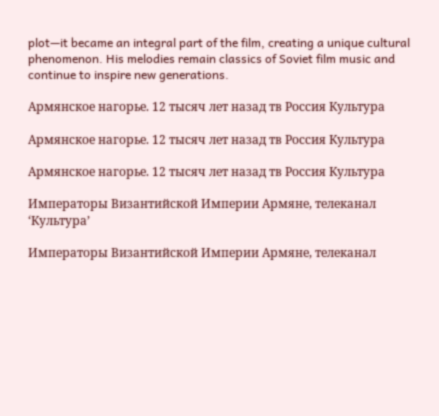plot—it became an integral part of the film, creating a unique cultural phenomenon. His melodies remain classics of Soviet film music and continue to inspire new generations.

Армянское нагорье. 12 тысяч лет назад тв Россия Культура

Армянское нагорье. 12 тысяч лет назад тв Россия Культура

Армянское нагорье. 12 тысяч лет назад тв Россия Культура

Императоры Византийской Империи Армяне, телеканал ‘Культура’

Императоры Византийской Империи Армяне, телеканал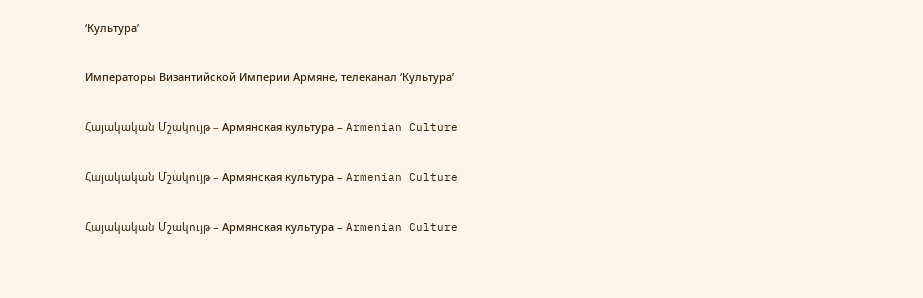‘Культура’

Императоры Византийской Империи Армяне, телеканал ‘Культура’

Հայակական Մշակույթ – Армянская культура – Armenian Culture

Հայակական Մշակույթ – Армянская культура – Armenian Culture

Հայակական Մշակույթ – Армянская культура – Armenian Culture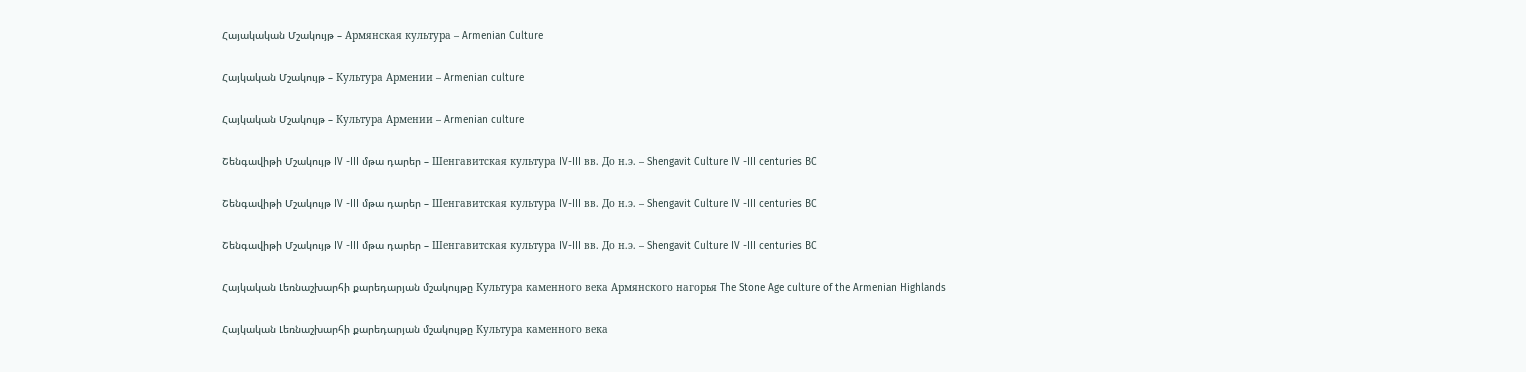Հայակական Մշակույթ – Армянская культура – Armenian Culture

Հայկական Մշակույթ – Культура Армении – Armenian culture

Հայկական Մշակույթ – Культура Армении – Armenian culture

Շենգավիթի Մշակույթ IV -III մթա դարեր – Шенгавитская культура IV-III вв. До н.э. – Shengavit Culture IV -III centuries BC

Շենգավիթի Մշակույթ IV -III մթա դարեր – Шенгавитская культура IV-III вв. До н.э. – Shengavit Culture IV -III centuries BC

Շենգավիթի Մշակույթ IV -III մթա դարեր – Шенгавитская культура IV-III вв. До н.э. – Shengavit Culture IV -III centuries BC

Հայկական Լեռնաշխարհի քարեդարյան մշակույթը Культура каменного века Армянского нагорья The Stone Age culture of the Armenian Highlands

Հայկական Լեռնաշխարհի քարեդարյան մշակույթը Культура каменного века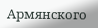Армянского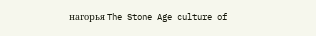нагорья The Stone Age culture of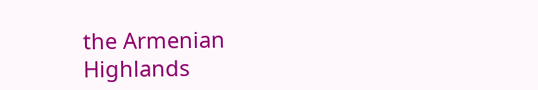the Armenian Highlands